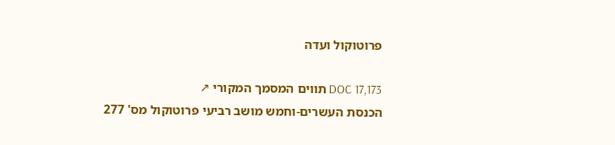פרוטוקול ועדה

DOC 17,173 תווים המסמך המקורי ↗
הכנסת העשרים-וחמש מושב רביעי פרוטוקול מס' 277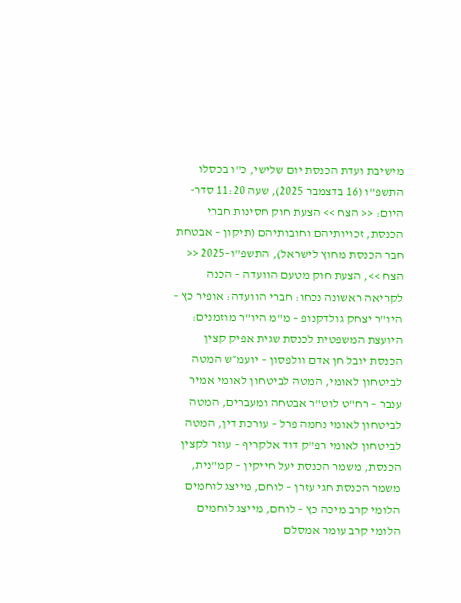מישיבת ועדת הכנסת יום שלישי, כ"ו בכסלו התשפ"ו (16 בדצמבר 2025), שעה 11:20 סדר-היום: << הצח >> הצעת חוק חסינות חברי הכנסת, זכויותיהם וחובותיהם (תיקון – אבטחת חבר הכנסת מחוץ לישראל), התשפ"ו–2025 << הצח >>, הצעת חוק מטעם הוועדה – הכנה לקריאה ראשונה נכחו: חברי הוועדה: אופיר כץ – היו"ר יצחק גולדקנופ – מ"מ היו"ר מוזמנים: היועצת המשפטית לכנסת שגית אפיק קצין הכנסת יובל חן אדם וולפסון – יועמ״ש המטה לביטחון לאומי, המטה לביטחון לאומי אמיר ענבר – רח"ט לוט"ר אבטחה ומעברים, המטה לביטחון לאומי נחמה פרל – עורכת דין, המטה לביטחון לאומי רפ"ק דוד אלקריף – עוזר לקצין הכנסת, משמר הכנסת יעל חייקין – קמ"נית, משמר הכנסת חגי עזרן – לוחם, מייצג לוחמים הלומי קרב מיכה כץ – לוחם, מייצג לוחמים הלומי קרב עומר אמסלם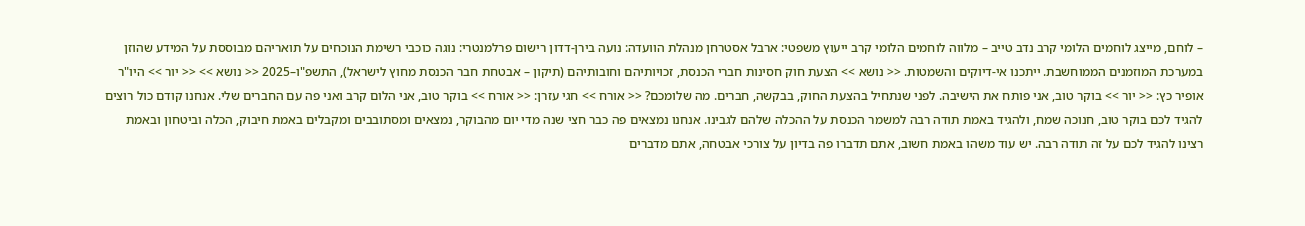– לוחם, מייצג לוחמים הלומי קרב נדב טייב – מלווה לוחמים הלומי קרב ייעוץ משפטי: ארבל אסטרחן מנהלת הוועדה: נועה בירן-דדון רישום פרלמנטרי: נוגה כוכבי רשימת הנוכחים על תואריהם מבוססת על המידע שהוזן במערכת המוזמנים הממוחשבת. ייתכנו אי-דיוקים והשמטות. << נושא >> הצעת חוק חסינות חברי הכנסת, זכויותיהם וחובותיהם (תיקון – אבטחת חבר הכנסת מחוץ לישראל), התשפ"ו–2025 << נושא >> << יור >> היו"ר אופיר כץ: << יור >> בוקר טוב, אני פותח את הישיבה. לפני שנתחיל בהצעת החוק, בבקשה, חברים. מה שלומכם? << אורח >> חגי עזרן: << אורח >> בוקר טוב, אני הלום קרב ואני פה עם החברים שלי. אנחנו קודם כול רוצים להגיד לכם בוקר טוב, חנוכה שמח, ולהגיד באמת תודה רבה למשמר הכנסת על ההכלה שלהם לגבינו. אנחנו נמצאים פה כבר חצי שנה מדי יום מהבוקר, נמצאים ומסתובבים ומקבלים באמת חיבוק, הכלה וביטחון ובאמת רצינו להגיד לכם על זה תודה רבה. יש עוד משהו באמת חשוב, אתם תדברו פה בדיון על צורכי אבטחה, אתם מדברים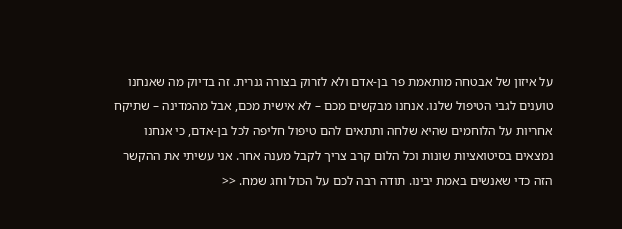על איזון של אבטחה מותאמת פר בן-אדם ולא לזרוק בצורה גנרית. זה בדיוק מה שאנחנו טוענים לגבי הטיפול שלנו. אנחנו מבקשים מכם – לא אישית מכם, אבל מהמדינה – שתיקח אחריות על הלוחמים שהיא שלחה ותתאים להם טיפול חליפה לכל בן-אדם, כי אנחנו נמצאים בסיטואציות שונות וכל הלום קרב צריך לקבל מענה אחר. אני עשיתי את ההקשר הזה כדי שאנשים באמת יבינו. תודה רבה לכם על הכול וחג שמח. <<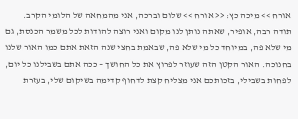אורח >> מיכה כץ: << אורח >> שלום וברכה, אני מהמחאה של הלומי הקרב. תודה רבה, אופיר, שאתה נותן לנו מקום ואני רוצה להודות לכל משמר הכנסת, גם מי שלא פה, במיוחד כל מי שלא פה, שבאמת בחצי שנה הזאת אתם כמו האור שלנו בחנוכה. האור הקטן הזה שעוזר לפרוץ את כל החושך – ככה אתם בשבילנו כל יום, לפחות בשבילי, בזכותכם אני מצליח קצת לדחוף קדימה בשיקום שלי, בעזרת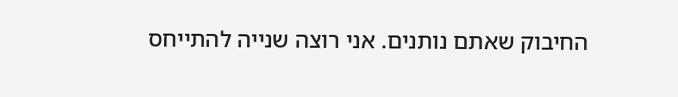החיבוק שאתם נותנים. אני רוצה שנייה להתייחס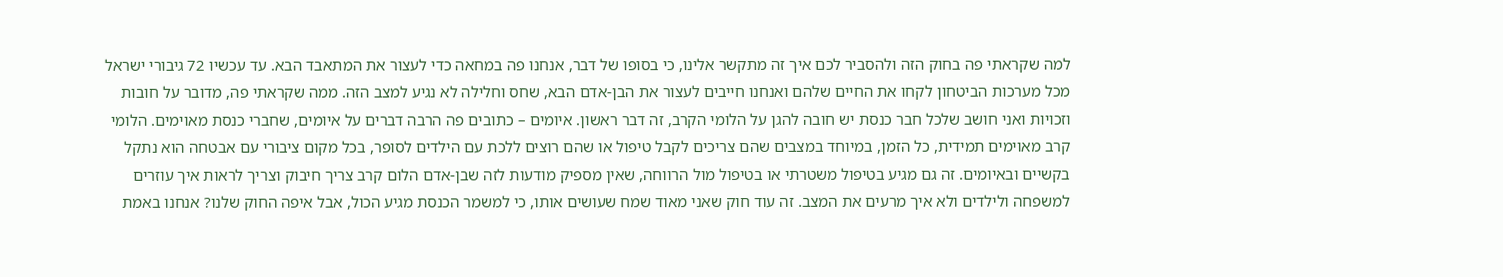למה שקראתי פה בחוק הזה ולהסביר לכם איך זה מתקשר אלינו, כי בסופו של דבר, אנחנו פה במחאה כדי לעצור את המתאבד הבא. עד עכשיו 72 גיבורי ישראל מכל מערכות הביטחון לקחו את החיים שלהם ואנחנו חייבים לעצור את הבן-אדם הבא, שחס וחלילה לא נגיע למצב הזה. ממה שקראתי פה, מדובר על חובות וזכויות ואני חושב שלכל חבר כנסת יש חובה להגן על הלומי הקרב, זה דבר ראשון. איומים – כתובים פה הרבה דברים על איומים, שחברי כנסת מאוימים. הלומי קרב מאוימים תמידית, כל הזמן, במיוחד במצבים שהם צריכים לקבל טיפול או שהם רוצים ללכת עם הילדים לסופר, בכל מקום ציבורי עם אבטחה הוא נתקל בקשיים ובאיומים. זה גם מגיע בטיפול משטרתי או בטיפול מול הרווחה, שאין מספיק מודעות לזה שבן-אדם הלום קרב צריך חיבוק וצריך לראות איך עוזרים למשפחה ולילדים ולא איך מרעים את המצב. זה עוד חוק שאני מאוד שמח שעושים אותו, כי למשמר הכנסת מגיע הכול, אבל איפה החוק שלנו? אנחנו באמת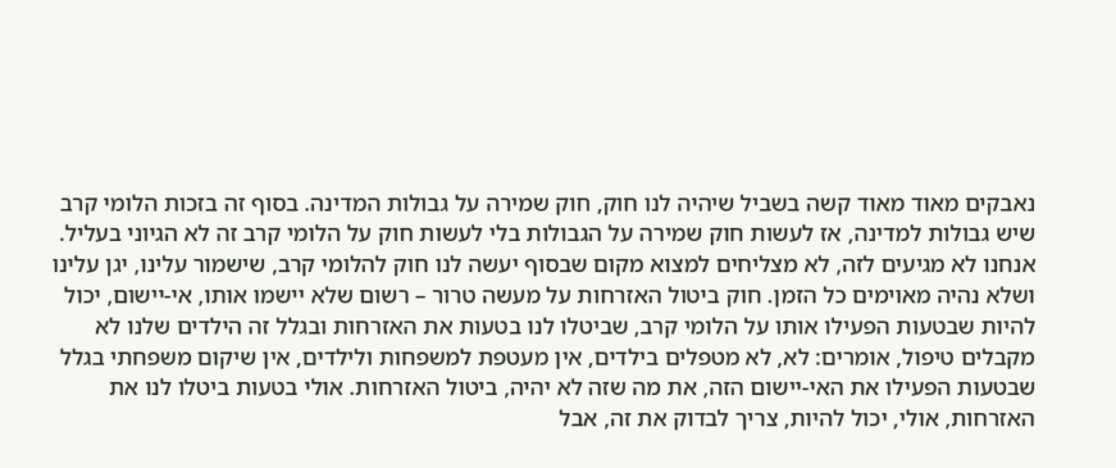נאבקים מאוד מאוד קשה בשביל שיהיה לנו חוק, חוק שמירה על גבולות המדינה. בסוף זה בזכות הלומי קרב שיש גבולות למדינה, אז לעשות חוק שמירה על הגבולות בלי לעשות חוק על הלומי קרב זה לא הגיוני בעליל. אנחנו לא מגיעים לזה, לא מצליחים למצוא מקום שבסוף יעשה לנו חוק להלומי קרב, שישמור עלינו, יגן עלינו ושלא נהיה מאוימים כל הזמן. חוק ביטול האזרחות על מעשה טרור – רשום שלא יישמו אותו, אי-יישום, יכול להיות שבטעות הפעילו אותו על הלומי קרב, שביטלו לנו בטעות את האזרחות ובגלל זה הילדים שלנו לא מקבלים טיפול, אומרים: לא, לא מטפלים בילדים, אין מעטפת למשפחות ולילדים, אין שיקום משפחתי בגלל שבטעות הפעילו את האי-יישום הזה, את מה שזה לא יהיה, ביטול האזרחות. אולי בטעות ביטלו לנו את האזרחות, אולי, יכול להיות, צריך לבדוק את זה, אבל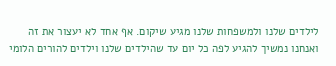לילדים שלנו ולמשפחות שלנו מגיע שיקום. אף אחד לא יעצור את זה ואנחנו נמשיך להגיע לפה כל יום עד שהילדים שלנו וילדים להורים הלומי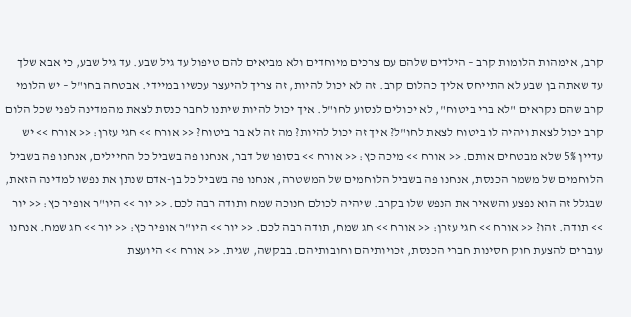קרב, אימהות הלומות קרב – הילדים שלהם עם צרכים מיוחדים ולא מביאים להם טיפול עד גיל שבע. עד גיל שבע, כי אבא שלך עד שאתה בן שבע לא התייחס אליך כהלום קרב. זה לא יכול להיות, זה צריך להיעצר עכשיו במיידי. אבטחה בחו"ל – יש הלומי קרב שהם נקראים "לא ברי ביטוח", לא יכולים לנסוע לחו"ל. איך יכול להיות שיתנו לחבר כנסת לצאת מהמדינה לפני שכל הלום קרב יכול לצאת ויהיה לו ביטוח לצאת לחו"ל? איך זה יכול להיות? מה זה לא בר ביטוח? << אורח >> חגי עזרן: << אורח >> יש עדיין 5% שלא מבטחים אותם. << אורח >> מיכה כץ: << אורח >> בסופו של דבר, אנחנו פה בשביל כל החיילים, אנחנו פה בשביל הלוחמים של משמר הכנסת, אנחנו פה בשביל הלוחמים של המשטרה, אנחנו פה בשביל כל בן-אדם שנתן את נפשו למדינה הזאת, שבגלל זה הוא נפצע והשאיר את הנפש שלו בקרב. שיהיה לכולם חנוכה שמח ותודה רבה לכם. << יור >> היו"ר אופיר כץ: << יור >> תודה. זהו? << אורח >> חגי עזרן: << אורח >> חג שמח, תודה רבה לכם. << יור >> היו"ר אופיר כץ: << יור >> חג שמח. אנחנו עוברים להצעת חוק חסינות חברי הכנסת, זכויותיהם וחובותיהם. בבקשה, שגית. << אורח >> היועצת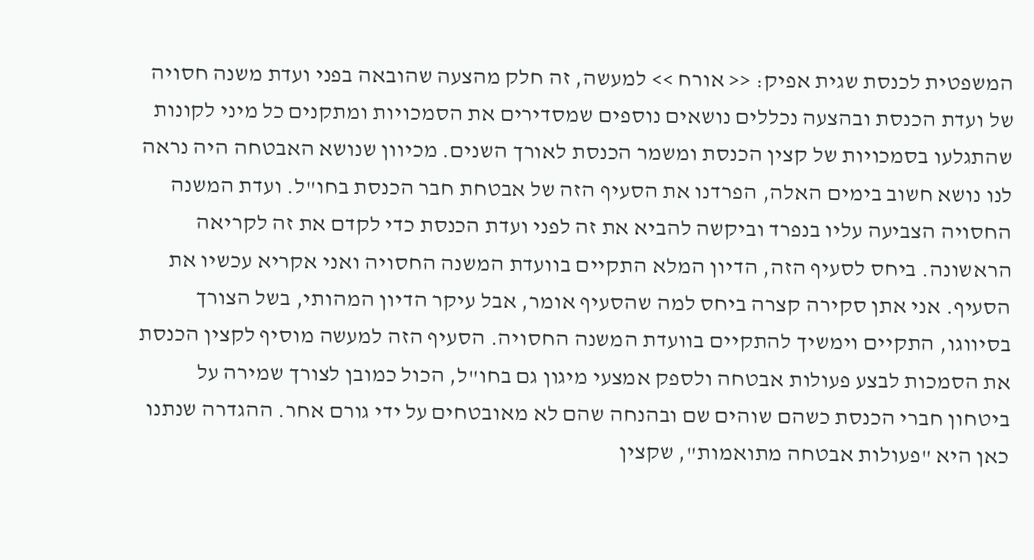המשפטית לכנסת שגית אפיק: << אורח >> למעשה, זה חלק מהצעה שהובאה בפני ועדת משנה חסויה של ועדת הכנסת ובהצעה נכללים נושאים נוספים שמסדירים את הסמכויות ומתקנים כל מיני לקונות שהתגלעו בסמכויות של קצין הכנסת ומשמר הכנסת לאורך השנים. מכיוון שנושא האבטחה היה נראה לנו נושא חשוב בימים האלה, הפרדנו את הסעיף הזה של אבטחת חבר הכנסת בחו"ל. ועדת המשנה החסויה הצביעה עליו בנפרד וביקשה להביא את זה לפני ועדת הכנסת כדי לקדם את זה לקריאה הראשונה. ביחס לסעיף הזה, הדיון המלא התקיים בוועדת המשנה החסויה ואני אקריא עכשיו את הסעיף. אני אתן סקירה קצרה ביחס למה שהסעיף אומר, אבל עיקר הדיון המהותי, בשל הצורך בסיווגו, התקיים וימשיך להתקיים בוועדת המשנה החסויה. הסעיף הזה למעשה מוסיף לקצין הכנסת את הסמכות לבצע פעולות אבטחה ולספק אמצעי מיגון גם בחו"ל, הכול כמובן לצורך שמירה על ביטחון חברי הכנסת כשהם שוהים שם ובהנחה שהם לא מאובטחים על ידי גורם אחר. ההגדרה שנתנו כאן היא "פעולות אבטחה מתואמות", שקצין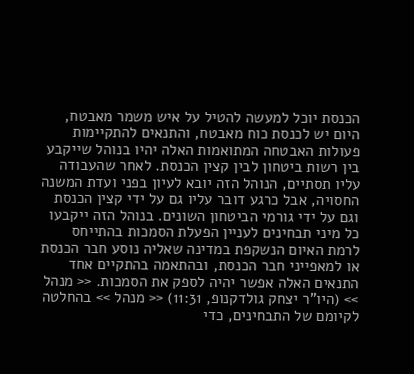הכנסת יוכל למעשה להטיל על איש משמר מאבטח, היום יש לכנסת כוח מאבטח, והתנאים להתקיימות פעולות האבטחה המתואמות האלה יהיו בנוהל שייקבע בין רשות ביטחון לבין קצין הכנסת. לאחר שהעבודה עליו תסתיים, הנוהל הזה יובא לעיון בפני ועדת המשנה החסויה, אבל כרגע דובר עליו גם על ידי קצין הכנסת וגם על ידי גורמי הביטחון השונים. בנוהל הזה ייקבעו כל מיני תבחינים לעניין הפעלת הסמכות בהתייחס לרמת האיום הנשקפת במדינה שאליה נוסע חבר הכנסת או למאפייני חבר הכנסת, ובהתאמה בהתקיים אחד התנאים האלה אפשר יהיה לספק את הסמכות. << מנהל >> (היו"ר יצחק גולדקנופ, 11:31) << מנהל >> בהחלטה לקיומם של התבחינים, כדי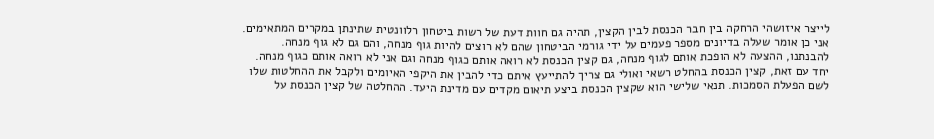לייצר איזושהי הרחקה בין חבר הכנסת לבין הקצין, תהיה גם חוות דעת של רשות ביטחון רלוונטית שתינתן במקרים המתאימים. אני כן אומר שעלה בדיונים מספר פעמים על ידי גורמי הביטחון שהם לא רוצים להיות גוף מנחה, והם גם לא גוף מנחה. להבנתנו, ההצעה לא הופכת אותם לגוף מנחה, גם קצין הכנסת לא רואה אותם כגוף מנחה וגם אני לא רואה אותם כגוף מנחה. יחד עם זאת, קצין הכנסת בהחלט רשאי ואולי גם צריך להתייעץ איתם כדי להבין את היקפי האיומים ולקבל את ההחלטות שלו לשם הפעלת הסמכות. תנאי שלישי הוא שקצין הכנסת ביצע תיאום מקדים עם מדינת היעד. ההחלטה של קצין הכנסת על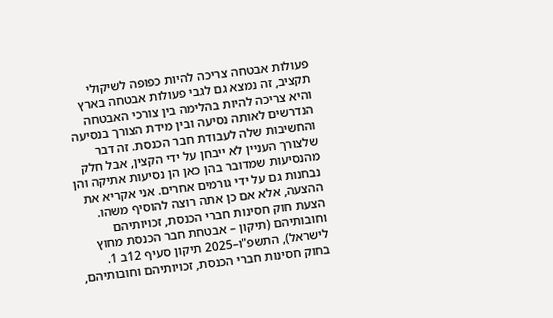פעולות אבטחה צריכה להיות כפופה לשיקולי תקציב, זה נמצא גם לגבי פעולות אבטחה בארץ והיא צריכה להיות בהלימה בין צורכי האבטחה הנדרשים לאותה נסיעה ובין מידת הצורך בנסיעה והחשיבות שלה לעבודת חבר הכנסת. זה דבר שלצורך העניין לא ייבחן על ידי הקצין, אבל חלק מהנסיעות שמדובר בהן כאן הן נסיעות אתיקה והן נבחנות גם על ידי גורמים אחרים. אני אקריא את ההצעה, אלא אם כן אתה רוצה להוסיף משהו. הצעת חוק חסינות חברי הכנסת, זכויותיהם וחובותיהם (תיקון – אבטחת חבר הכנסת מחוץ לישראל), התשפ"ו–2025 תיקון סעיף 12ב 1. בחוק חסינות חברי הכנסת, זכויותיהם וחובותיהם,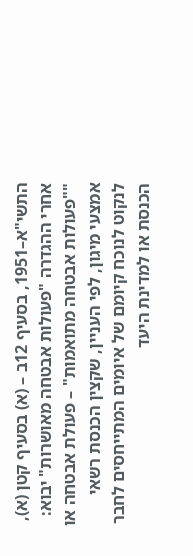התשי"א–1951, בסעיף 12ב – (א) בסעיף קטן (א), אחרי ההגדרה "פעולות אבטחה מאושרות" יבוא: ""פעולות אבטחה מתואמות" – פעולת אבטחה או אמצעי מיגון, לפי העניין, שקצין הכנסת רשאי לנקוט לנוכח קיומם של איומים המתייחסים לחבר הכנסת או למדינת היעד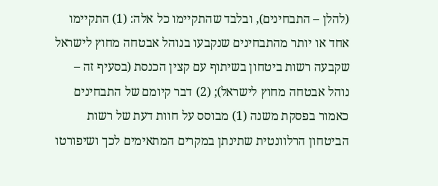(להלן – התבחינים), ובלבד שהתקיימו כל אלה: (1) התקיימו אחד או יותר מהתבחינים שנקבעו בנוהל אבטחה מחוץ לישראל שקבעה רשות ביטחון בשיתוף עם קצין הכנסת (בסעיף זה – נוהל אבטחה מחוץ לישראל); (2) דבר קיומם של התבחינים כאמור בפסקת משנה (1) מבוסס על חוות דעת של רשות הביטחון הרלוונטית שתינתן במקרים המתאימים לכך ושיפורטו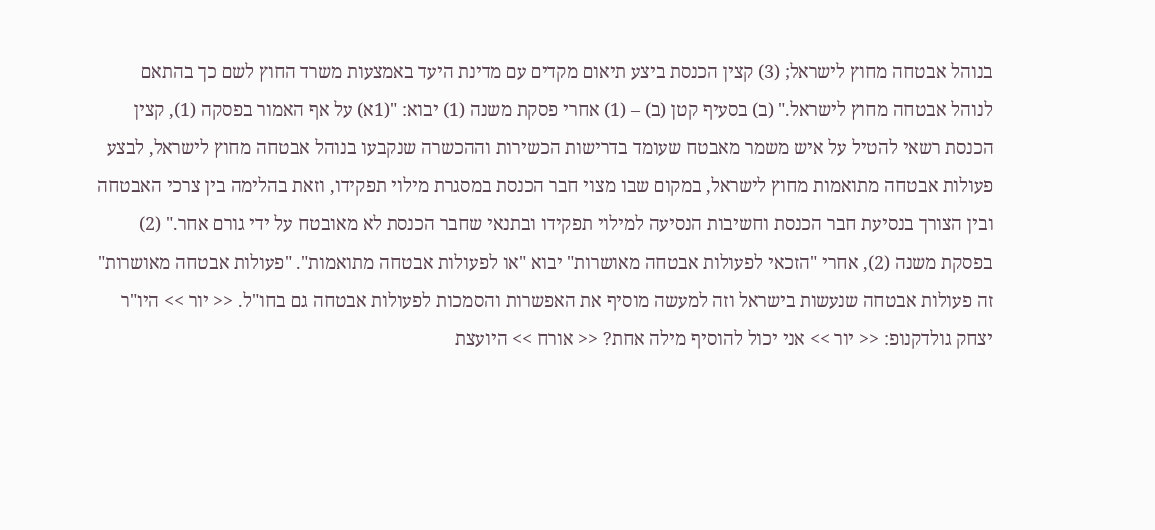בנוהל אבטחה מחוץ לישראל; (3) קצין הכנסת ביצע תיאום מקדים עם מדינת היעד באמצעות משרד החוץ לשם כך בהתאם לנוהל אבטחה מחוץ לישראל." (ב) בסעיף קטן (ב) – (1) אחרי פסקת משנה (1) יבוא: "(1א) על אף האמור בפסקה (1), קצין הכנסת רשאי להטיל על איש משמר מאבטח שעומד בדרישות הכשירות וההכשרה שנקבעו בנוהל אבטחה מחוץ לישראל, לבצע פעולות אבטחה מתואמות מחוץ לישראל, במקום שבו מצוי חבר הכנסת במסגרת מילוי תפקידו, וזאת בהלימה בין צרכי האבטחה ובין הצורך בנסיעת חבר הכנסת וחשיבות הנסיעה למילוי תפקידו ובתנאי שחבר הכנסת לא מאובטח על ידי גורם אחר." (2) בפסקת משנה (2), אחרי "הזכאי לפעולות אבטחה מאושרות" יבוא "או לפעולות אבטחה מתואמות". "פעולות אבטחה מאושרות" זה פעולות אבטחה שנעשות בישראל וזה למעשה מוסיף את האפשרות והסמכות לפעולות אבטחה גם בחו"ל. << יור >> היו"ר יצחק גולדקנופ: << יור >> אני יכול להוסיף מילה אחת? << אורח >> היועצת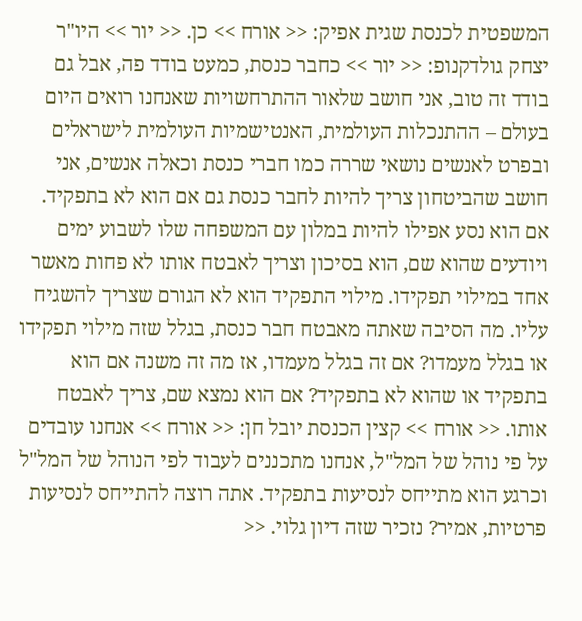המשפטית לכנסת שגית אפיק: << אורח >> כן. << יור >> היו"ר יצחק גולדקנופ: << יור >> כחבר כנסת, כמעט בודד פה, אבל גם בודד זה טוב, אני חושב שלאור ההתרחשויות שאנחנו רואים היום בעולם – ההתנכלות העולמית, האנטישמיות העולמית לישראלים ובפרט לאנשים נושאי שררה כמו חברי כנסת וכאלה אנשים, אני חושב שהביטחון צריך להיות לחבר כנסת גם אם הוא לא בתפקיד. אם הוא נסע אפילו להיות במלון עם המשפחה שלו לשבוע ימים ויודעים שהוא שם, הוא בסיכון וצריך לאבטח אותו לא פחות מאשר אחד במילוי תפקידו. מילוי התפקיד הוא לא הגורם שצריך להשגיח עליו. מה הסיבה שאתה מאבטח חבר כנסת, בגלל שזה מילוי תפקידו או בגלל מעמדו? אם זה בגלל מעמדו, אז מה זה משנה אם הוא בתפקיד או שהוא לא בתפקיד? אם הוא נמצא שם, צריך לאבטח אותו. << אורח >> קצין הכנסת יובל חן: << אורח >> אנחנו עובדים על פי נוהל של המל"ל, אנחנו מתכננים לעבוד לפי הנוהל של המל"ל וכרגע הוא מתייחס לנסיעות בתפקיד. אתה רוצה להתייחס לנסיעות פרטיות, אמיר? נזכיר שזה דיון גלוי. <<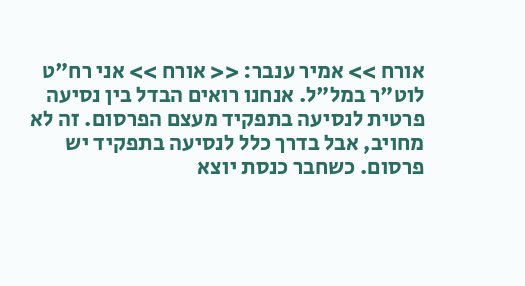אורח >> אמיר ענבר: << אורח >> אני רח"ט לוט"ר במל"ל. אנחנו רואים הבדל בין נסיעה פרטית לנסיעה בתפקיד מעצם הפרסום. זה לא מחויב, אבל בדרך כלל לנסיעה בתפקיד יש פרסום. כשחבר כנסת יוצא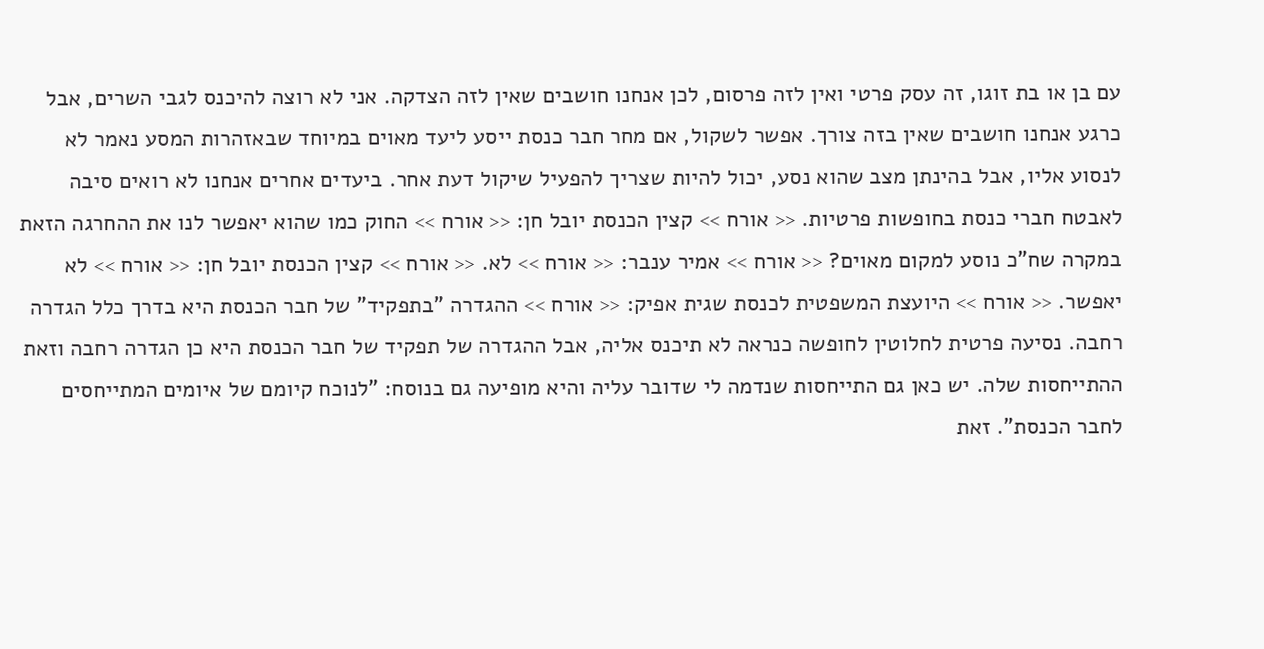עם בן או בת זוגו, זה עסק פרטי ואין לזה פרסום, לכן אנחנו חושבים שאין לזה הצדקה. אני לא רוצה להיכנס לגבי השרים, אבל כרגע אנחנו חושבים שאין בזה צורך. אפשר לשקול, אם מחר חבר כנסת ייסע ליעד מאוים במיוחד שבאזהרות המסע נאמר לא לנסוע אליו, אבל בהינתן מצב שהוא נסע, יכול להיות שצריך להפעיל שיקול דעת אחר. ביעדים אחרים אנחנו לא רואים סיבה לאבטח חברי כנסת בחופשות פרטיות. << אורח >> קצין הכנסת יובל חן: << אורח >> החוק כמו שהוא יאפשר לנו את ההחרגה הזאת במקרה שח"כ נוסע למקום מאוים? << אורח >> אמיר ענבר: << אורח >> לא. << אורח >> קצין הכנסת יובל חן: << אורח >> לא יאפשר. << אורח >> היועצת המשפטית לכנסת שגית אפיק: << אורח >> ההגדרה "בתפקיד" של חבר הכנסת היא בדרך כלל הגדרה רחבה. נסיעה פרטית לחלוטין לחופשה כנראה לא תיכנס אליה, אבל ההגדרה של תפקיד של חבר הכנסת היא כן הגדרה רחבה וזאת ההתייחסות שלה. יש כאן גם התייחסות שנדמה לי שדובר עליה והיא מופיעה גם בנוסח: "לנוכח קיומם של איומים המתייחסים לחבר הכנסת". זאת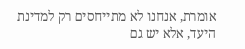אומרת, אנחנו לא מתייחסים רק למדינת היעד, אלא יש גם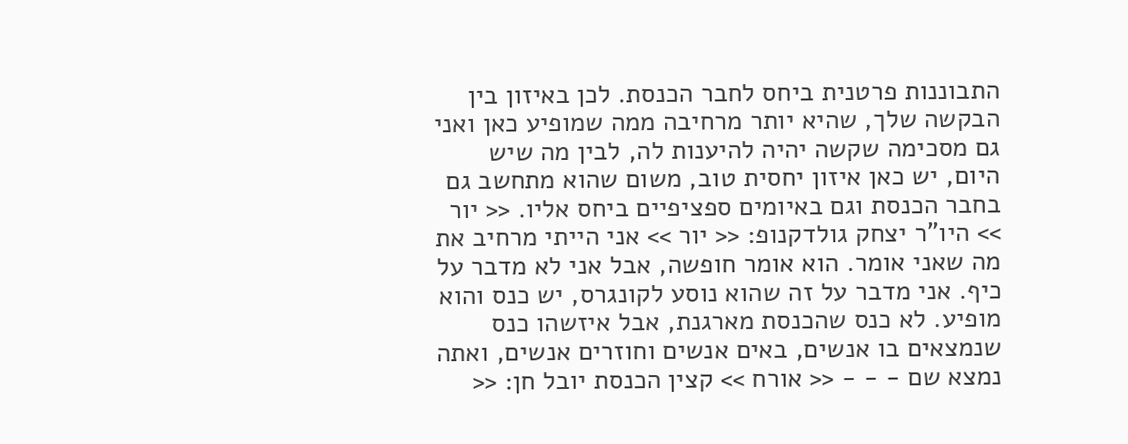התבוננות פרטנית ביחס לחבר הכנסת. לכן באיזון בין הבקשה שלך, שהיא יותר מרחיבה ממה שמופיע כאן ואני גם מסכימה שקשה יהיה להיענות לה, לבין מה שיש היום, יש כאן איזון יחסית טוב, משום שהוא מתחשב גם בחבר הכנסת וגם באיומים ספציפיים ביחס אליו. << יור >> היו"ר יצחק גולדקנופ: << יור >> אני הייתי מרחיב את מה שאני אומר. הוא אומר חופשה, אבל אני לא מדבר על כיף. אני מדבר על זה שהוא נוסע לקונגרס, יש כנס והוא מופיע. לא כנס שהכנסת מארגנת, אבל איזשהו כנס שנמצאים בו אנשים, באים אנשים וחוזרים אנשים, ואתה נמצא שם - - - << אורח >> קצין הכנסת יובל חן: <<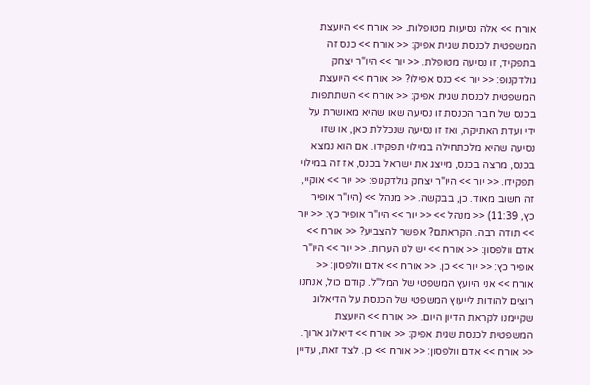אורח >> אלה נסיעות מטופלות. << אורח >> היועצת המשפטית לכנסת שגית אפיק: << אורח >> כנס זה בתפקיד, זו נסיעה מטופלת. << יור >> היו"ר יצחק גולדקנופ: << יור >> כנס אפילו? << אורח >> היועצת המשפטית לכנסת שגית אפיק: << אורח >> השתתפות בכנס של חבר הכנסת זו נסיעה שאו שהיא מאושרת על ידי ועדת האתיקה, ואז זו נסיעה שנכללת כאן, או שזו נסיעה שהיא מלכתחילה במילוי תפקידו. אם הוא נמצא בכנס, מרצה בכנס, מייצג את ישראל בכנס, אז זה במילוי תפקידו. << יור >> היו"ר יצחק גולדקנופ: << יור >> אוקיי, זה חשוב מאוד. כן, בבקשה. << מנהל >> (היו"ר אופיר כץ, 11:39) << מנהל >> << יור >> היו"ר אופיר כץ: << יור >> תודה רבה. הקראתם? אפשר להצביע? << אורח >> אדם וולפסון: << אורח >> יש לנו הערות. << יור >> היו"ר אופיר כץ: << יור >> כן. << אורח >> אדם וולפסון: << אורח >> אני היועץ המשפטי של המל"ל. קודם כול, אנחנו רוצים להודות לייעוץ המשפטי של הכנסת על הדיאלוג שקיימנו לקראת הדיון היום. << אורח >> היועצת המשפטית לכנסת שגית אפיק: << אורח >> דיאלוג ארוך. << אורח >> אדם וולפסון: << אורח >> כן. לצד זאת, עדיין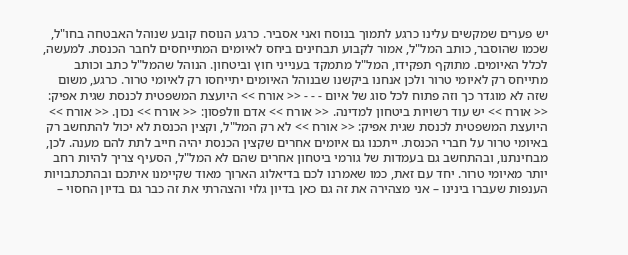יש פערים שמקשים עלינו כרגע לתמוך בנוסח ואני אסביר. כרגע הנוסח קובע שנוהל האבטחה בחו"ל, שכמו שהוסבר, כותב המל"ל, אמור לקבוע תבחינים ביחס לאיומים המתייחסים לחבר הכנסת. למעשה, לכלל האיומים. מתוקף תפקידו, המל"ל מתמקד בענייני חוץ וביטחון. הנוהל שהמל"ל כתב וכותב מתייחס רק לאיומי טרור ולכן אנחנו ביקשנו שבנוהל האיומים יתייחסו רק לאיומי טרור. כרגע, משום שזה לא מוגדר כך וזה פתוח לכל סוג של איום - - - << אורח >> היועצת המשפטית לכנסת שגית אפיק: << אורח >> יש עוד רשויות ביטחון למדינה. << אורח >> אדם וולפסון: << אורח >> נכון. << אורח >> היועצת המשפטית לכנסת שגית אפיק: << אורח >> לא רק המל"ל, וקצין הכנסת לא יכול להתחשב רק באיומי טרור על חברי הכנסת. ייתכנו גם איומים אחרים שקצין הכנסת יהיה חייב לתת להם מענה. לכן, מבחינתנו, ובהתחשב גם בעמדות של גורמי ביטחון אחרים שהם לא המל"ל, הסעיף צריך להיות רחב יותר מאיומי טרור. יחד עם זאת, כמו שאמרנו לכם בדיאלוג הארוך מאוד שקיימנו איתכם ובהתכתבויות הענפות שעברו בינינו – אני מצהירה את זה גם כאן בדיון גלוי והצהרתי את זה כבר גם בדיון החסוי –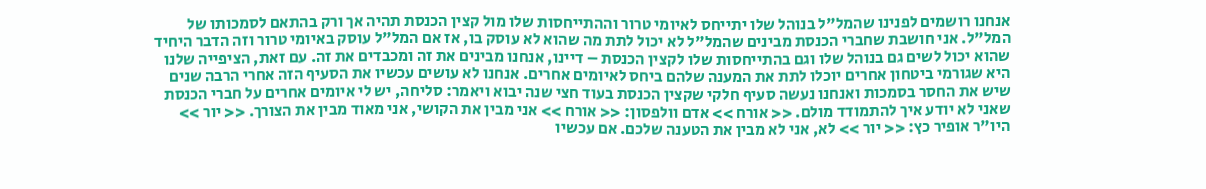אנחנו רושמים לפנינו שהמל"ל בנוהל שלו יתייחס לאיומי טרור וההתייחסות שלו מול קצין הכנסת תהיה אך ורק בהתאם לסמכותו של המל"ל. אני חושבת שחברי הכנסת מבינים שהמל"ל לא יכול לתת מה שהוא לא עוסק בו, אז אם המל"ל עוסק באיומי טרור וזה הדבר היחיד שהוא יכול לשים גם בנוהל שלו וגם בהתייחסות שלו לקצין הכנסת – דיינו, אנחנו מבינים את זה ומכבדים את זה. עם זאת, הציפייה שלנו היא שגורמי ביטחון אחרים יוכלו לתת את המענה שלהם ביחס לאיומים אחרים. אנחנו לא עושים עכשיו את הסעיף הזה אחרי הרבה שנים שיש את החסר בסמכות ואנחנו נעשה סעיף חלקי שקצין הכנסת בעוד חצי שנה יבוא ויאמר: סליחה, יש לי איומים אחרים על חברי הכנסת שאני לא יודע איך להתמודד מולם. << אורח >> אדם וולפסון: << אורח >> אני מבין את הקושי, אני מאוד מבין את הצורך. << יור >> היו"ר אופיר כץ: << יור >> לא, אני לא מבין את הטענה שלכם. אם עכשיו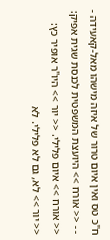ח"כ טס ואין איום טרור של איזה מישהו מאל-קאעידה - - - << אורח >> היועצת המשפטית לכנסת שגית אפיק: << אורח >> איום פלילי. << יור >> היו"ר אופיר כץ: << יור >> לא, גם לא פלילי. לא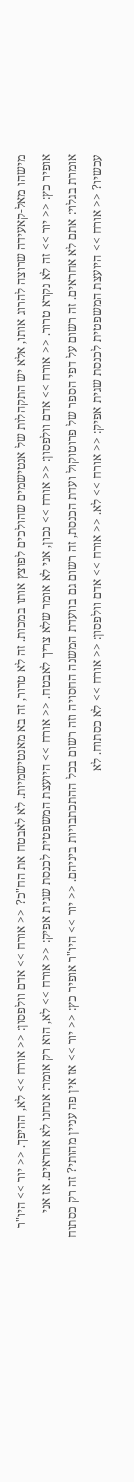מישהו מאל-קאעידה שרוצה להרוג אותו, אלא יש התקהלות של אנטישמים שהולכים לפוצץ אותו במכות. זה לא טרור, זה בא מאנטישמיות. לא לאבטח את הח"כ? << אורח >> אדם וולפסון: << אורח >> לא, ההיפך. << יור >> היו"ר אופיר כץ: << יור >> זה לא נקרא טרור. << אורח >> אדם וולפסון: << אורח >> נכון, אני לא אומר שלא צריך לאבטח. << אורח >> היועצת המשפטית לכנסת שגית אפיק: << אורח >> לא, הוא רק אומר: אנחנו לא אחראים. אז אני אומרת בגלוי: אתם לא אחראים. זה רשום על דפי הספר של פרוטוקול ועדת הכנסת, זה רשום גם בוועדת המשנה החסויה וזה רשום בכל ההתכתבויות ביניהם. << יור >> היו"ר אופיר כץ: << יור >> אז אין פה עניין מהותי? זה רק כסתוח עכשיו? << אורח >> היועצת המשפטית לכנסת שגית אפיק: << אורח >> לא. << אורח >> אדם וולפסון: << אורח >> לא כסתוח. לא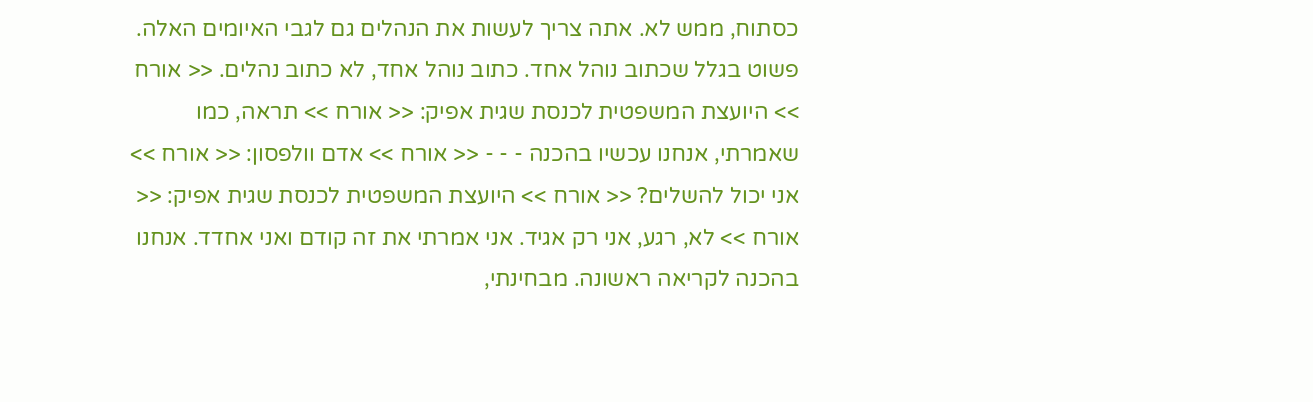כסתוח, ממש לא. אתה צריך לעשות את הנהלים גם לגבי האיומים האלה. פשוט בגלל שכתוב נוהל אחד. כתוב נוהל אחד, לא כתוב נהלים. << אורח >> היועצת המשפטית לכנסת שגית אפיק: << אורח >> תראה, כמו שאמרתי, אנחנו עכשיו בהכנה - - - << אורח >> אדם וולפסון: << אורח >> אני יכול להשלים? << אורח >> היועצת המשפטית לכנסת שגית אפיק: << אורח >> לא, רגע, אני רק אגיד. אני אמרתי את זה קודם ואני אחדד. אנחנו בהכנה לקריאה ראשונה. מבחינתי,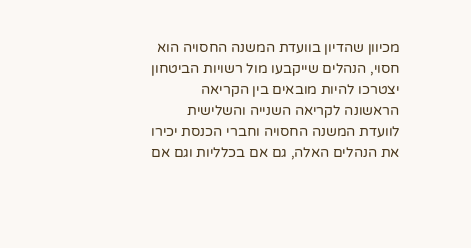מכיוון שהדיון בוועדת המשנה החסויה הוא חסוי, הנהלים שייקבעו מול רשויות הביטחון יצטרכו להיות מובאים בין הקריאה הראשונה לקריאה השנייה והשלישית לוועדת המשנה החסויה וחברי הכנסת יכירו את הנהלים האלה, גם אם בכלליות וגם אם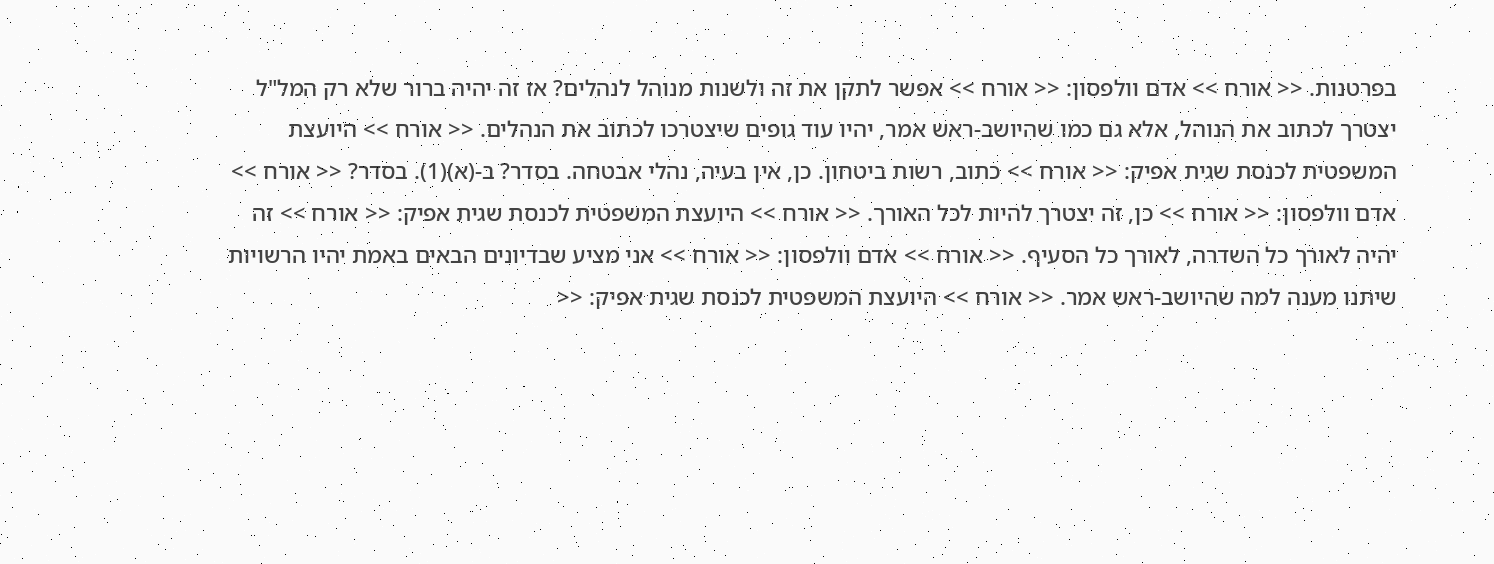בפרטנות. << אורח >> אדם וולפסון: << אורח >> אפשר לתקן את זה ולשנות מנוהל לנהלים? אז זה יהיה ברור שלא רק המל"ל יצטרך לכתוב את הנוהל, אלא גם כמו שהיושב-ראש אמר, יהיו עוד גופים שיצטרכו לכתוב את הנהלים. << אורח >> היועצת המשפטית לכנסת שגית אפיק: << אורח >> כתוב, רשות ביטחון. כן, אין בעיה, נהלי אבטחה. בסדר? ב-(א)(1). בסדר? << אורח >> אדם וולפסון: << אורח >> כן, זה יצטרך להיות לכל האורך. << אורח >> היועצת המשפטית לכנסת שגית אפיק: << אורח >> זה יהיה לאורך כל השדרה, לאורך כל הסעיף. << אורח >> אדם וולפסון: << אורח >> אני מציע שבדיונים הבאים באמת יהיו הרשויות שיתנו מענה למה שהיושב-ראש אמר. << אורח >> היועצת המשפטית לכנסת שגית אפיק: <<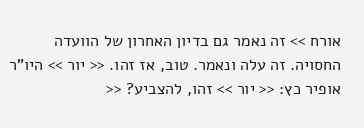אורח >> זה נאמר גם בדיון האחרון של הוועדה החסויה. זה עלה ונאמר. טוב, אז זהו. << יור >> היו"ר אופיר כץ: << יור >> זהו, להצביע? <<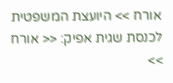אורח >> היועצת המשפטית לכנסת שגית אפיק: << אורח >>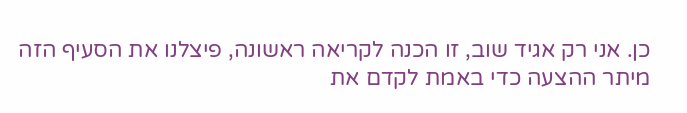כן. אני רק אגיד שוב, זו הכנה לקריאה ראשונה, פיצלנו את הסעיף הזה מיתר ההצעה כדי באמת לקדם את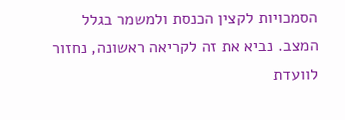הסמכויות לקצין הכנסת ולמשמר בגלל המצב. נביא את זה לקריאה ראשונה, נחזור לוועדת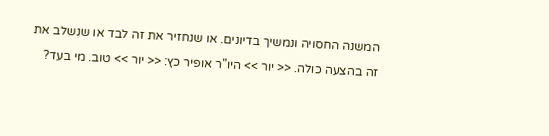המשנה החסויה ונמשיך בדיונים. או שנחזיר את זה לבד או שנשלב את זה בהצעה כולה. << יור >> היו"ר אופיר כץ: << יור >> טוב. מי בעד?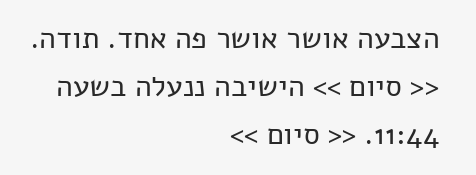הצבעה אושר אושר פה אחד. תודה. << סיום >> הישיבה ננעלה בשעה 11:44. << סיום >>